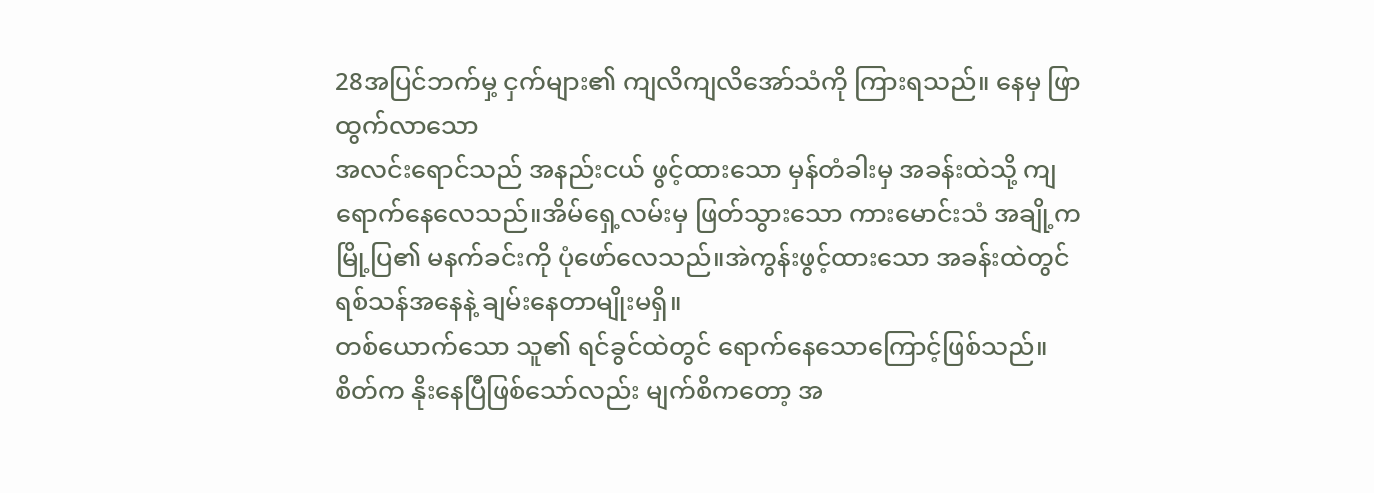28အပြင်ဘက်မှ့ ငှက်များ၏ ကျလိကျလိအော်သံကို ကြားရသည်။ နေမှ ဖြာထွက်လာသော
အလင်းရောင်သည် အနည်းငယ် ဖွင့်ထားသော မှန်တံခါးမှ အခန်းထဲသို့ ကျရောက်နေလေသည်။အိမ်ရှေ့လမ်းမှ ဖြတ်သွားသော ကားမောင်းသံ အချို့က
မြို့ပြ၏ မနက်ခင်းကို ပုံဖော်လေသည်။အဲကွန်းဖွင့်ထားသော အခန်းထဲတွင် ရစ်သန်အနေနဲ့ ချမ်းနေတာမျိုးမရှိ။
တစ်ယောက်သော သူ၏ ရင်ခွင်ထဲတွင် ရောက်နေသောကြောင့်ဖြစ်သည်။
စိတ်က နိုးနေပြီဖြစ်သော်လည်း မျက်စိကတော့ အ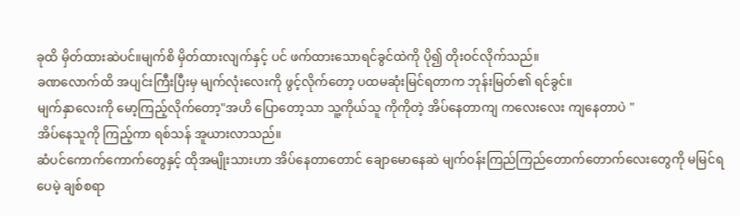ခုထိ မှိတ်ထားဆဲပင်။မျက်စိ မှိတ်ထားလျက်နှင့် ပင် ဖက်ထားသောရင်ခွင်ထဲကို ပို၍ တိုးဝင်လိုက်သည်။
ခဏလောက်ထိ အပျင်းကြီးပြီးမှ မျက်လုံးလေးကို ဖွင့်လိုက်တော့ ပထမဆုံးမြင်ရတာက ဘုန်းမြတ်၏ ရင်ခွင်။
မျက်နှာလေးကို မော့ကြည့်လိုက်တော့"အဟိ ပြောတော့သာ သူ့ကိုယ်သူ ကိုကိုတဲ့ အိပ်နေတာကျ ကလေးလေး ကျနေတာပဲ "
အိပ်နေသူကို ကြည့်ကာ ရစ်သန် အူယားလာသည်။
ဆံပင်ကောက်ကောက်တွေနှင့် ထိုအမျိုးသားဟာ အိပ်နေတာတောင် ချောမောနေဆဲ မျက်ဝန်းကြည်ကြည်တောက်တောက်လေးတွေကို မမြင်ရပေမဲ့ ချစ်စရာ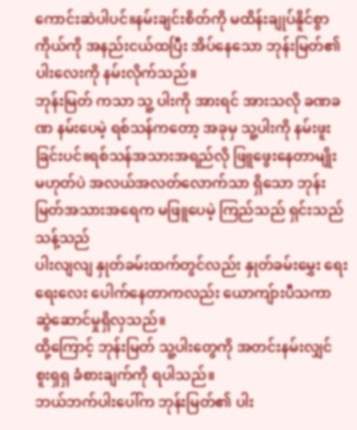ကောင်းဆဲပါပင်။နမ်းချင်းစိတ်ကို မထိန်းချုပ်နိူင်စွာ ကိုယ်ကို အနည်းငယ်ထပြီး အိပ်နေသော ဘုန်းမြတ်၏ ပါးလေးကို နမ်းလိုက်သည်။
ဘုန်းမြတ် ကသာ သူ့ ပါးကို အားရင် အားသလို ခဏခဏ နမ်းပေမဲ့ ရစ်သန်ကတော့ အခုမှ သူ့ပါးကို နမ်းဖူးခြင်းပင်။ရစ်သန်အသားအရည်လို ဖြူဖွေးနေတာမျိုး မဟုတ်ပဲ အလယ်အလတ်လောက်သာ ရှိသော ဘုန်းမြတ်အသားအရေက မဖြူပေမဲ့ ကြည်သည် ရှင်းသည် သန့်သည်
ပါးလျလျ နှုတ်ခမ်းထက်တွင်လည်း နှုတ်ခမ်းမွှေး ရေးရေးလေး ပေါက်နေတာကလည်း ယောကျ်ားပီသကာ ဆွဲဆောင်မှုရှိလှသည်။
ထို့ကြောင့် ဘုန်းမြတ် သူ့ပါးတွေကို အတင်းနမ်းလျှင် စူးရှရှ ခံစားချက်ကို ရပါသည်။
ဘယ်ဘက်ပါးပေါ်က ဘုန်းမြတ်၏ ပါး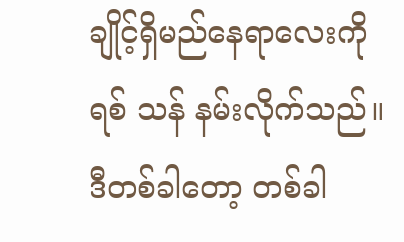ချိုင့်ရှိမည်နေရာလေးကို
ရစ် သန် နမ်းလိုက်သည်။
ဒီတစ်ခါတော့ တစ်ခါ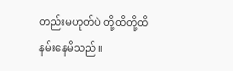တည်းမဟုတ်ပဲ တို့ထိတို့ထိ နမ်းနေမိသည်။